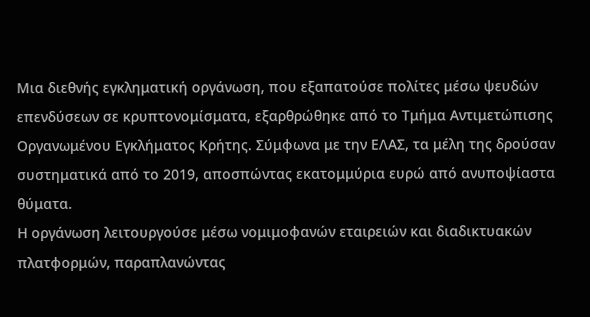Μια διεθνής εγκληματική οργάνωση, που εξαπατούσε πολίτες μέσω ψευδών επενδύσεων σε κρυπτονομίσματα, εξαρθρώθηκε από το Τμήμα Αντιμετώπισης Οργανωμένου Εγκλήματος Κρήτης. Σύμφωνα με την ΕΛΑΣ, τα μέλη της δρούσαν συστηματικά από το 2019, αποσπώντας εκατομμύρια ευρώ από ανυποψίαστα θύματα.
Η οργάνωση λειτουργούσε μέσω νομιμοφανών εταιρειών και διαδικτυακών πλατφορμών, παραπλανώντας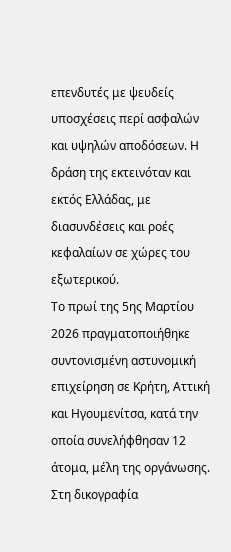επενδυτές με ψευδείς υποσχέσεις περί ασφαλών και υψηλών αποδόσεων. Η δράση της εκτεινόταν και εκτός Ελλάδας, με διασυνδέσεις και ροές κεφαλαίων σε χώρες του εξωτερικού.
Το πρωί της 5ης Μαρτίου 2026 πραγματοποιήθηκε συντονισμένη αστυνομική επιχείρηση σε Κρήτη, Αττική και Ηγουμενίτσα, κατά την οποία συνελήφθησαν 12 άτομα, μέλη της οργάνωσης. Στη δικογραφία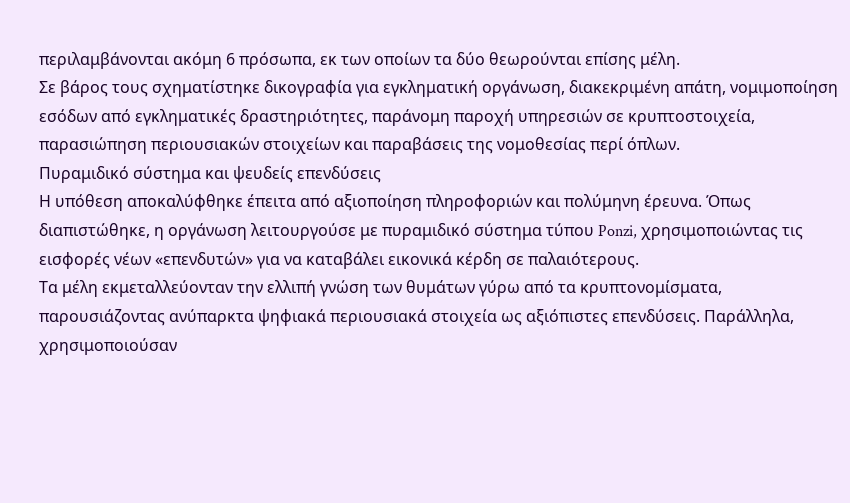περιλαμβάνονται ακόμη 6 πρόσωπα, εκ των οποίων τα δύο θεωρούνται επίσης μέλη.
Σε βάρος τους σχηματίστηκε δικογραφία για εγκληματική οργάνωση, διακεκριμένη απάτη, νομιμοποίηση εσόδων από εγκληματικές δραστηριότητες, παράνομη παροχή υπηρεσιών σε κρυπτοστοιχεία, παρασιώπηση περιουσιακών στοιχείων και παραβάσεις της νομοθεσίας περί όπλων.
Πυραμιδικό σύστημα και ψευδείς επενδύσεις
Η υπόθεση αποκαλύφθηκε έπειτα από αξιοποίηση πληροφοριών και πολύμηνη έρευνα. Όπως διαπιστώθηκε, η οργάνωση λειτουργούσε με πυραμιδικό σύστημα τύπου Ponzi, χρησιμοποιώντας τις εισφορές νέων «επενδυτών» για να καταβάλει εικονικά κέρδη σε παλαιότερους.
Τα μέλη εκμεταλλεύονταν την ελλιπή γνώση των θυμάτων γύρω από τα κρυπτονομίσματα, παρουσιάζοντας ανύπαρκτα ψηφιακά περιουσιακά στοιχεία ως αξιόπιστες επενδύσεις. Παράλληλα, χρησιμοποιούσαν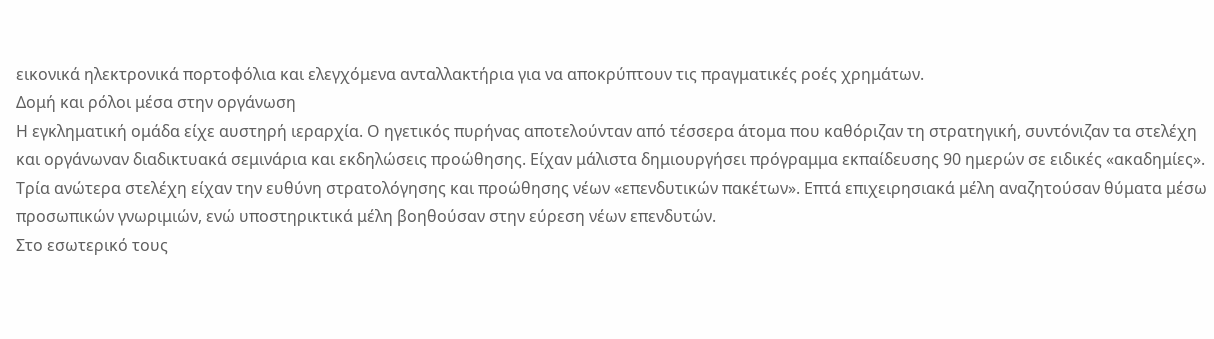εικονικά ηλεκτρονικά πορτοφόλια και ελεγχόμενα ανταλλακτήρια για να αποκρύπτουν τις πραγματικές ροές χρημάτων.
Δομή και ρόλοι μέσα στην οργάνωση
Η εγκληματική ομάδα είχε αυστηρή ιεραρχία. Ο ηγετικός πυρήνας αποτελούνταν από τέσσερα άτομα που καθόριζαν τη στρατηγική, συντόνιζαν τα στελέχη και οργάνωναν διαδικτυακά σεμινάρια και εκδηλώσεις προώθησης. Είχαν μάλιστα δημιουργήσει πρόγραμμα εκπαίδευσης 90 ημερών σε ειδικές «ακαδημίες».
Τρία ανώτερα στελέχη είχαν την ευθύνη στρατολόγησης και προώθησης νέων «επενδυτικών πακέτων». Επτά επιχειρησιακά μέλη αναζητούσαν θύματα μέσω προσωπικών γνωριμιών, ενώ υποστηρικτικά μέλη βοηθούσαν στην εύρεση νέων επενδυτών.
Στο εσωτερικό τους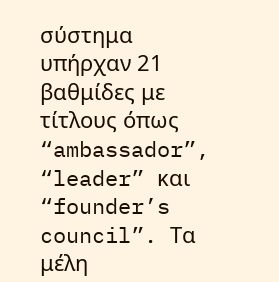σύστημα υπήρχαν 21 βαθμίδες με τίτλους όπως “ambassador”, “leader” και “founder’s council”. Τα μέλη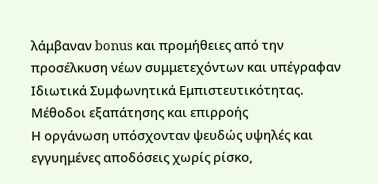λάμβαναν bonus και προμήθειες από την προσέλκυση νέων συμμετεχόντων και υπέγραφαν Ιδιωτικά Συμφωνητικά Εμπιστευτικότητας.
Μέθοδοι εξαπάτησης και επιρροής
Η οργάνωση υπόσχονταν ψευδώς υψηλές και εγγυημένες αποδόσεις χωρίς ρίσκο,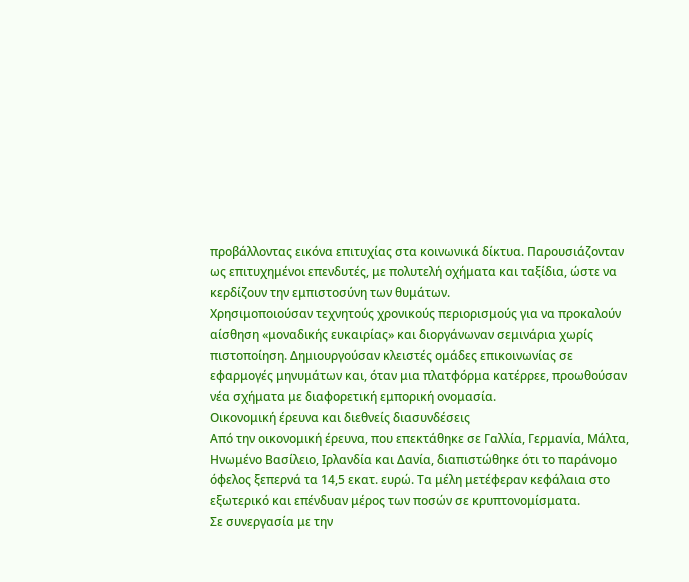προβάλλοντας εικόνα επιτυχίας στα κοινωνικά δίκτυα. Παρουσιάζονταν ως επιτυχημένοι επενδυτές, με πολυτελή οχήματα και ταξίδια, ώστε να κερδίζουν την εμπιστοσύνη των θυμάτων.
Χρησιμοποιούσαν τεχνητούς χρονικούς περιορισμούς για να προκαλούν αίσθηση «μοναδικής ευκαιρίας» και διοργάνωναν σεμινάρια χωρίς πιστοποίηση. Δημιουργούσαν κλειστές ομάδες επικοινωνίας σε εφαρμογές μηνυμάτων και, όταν μια πλατφόρμα κατέρρεε, προωθούσαν νέα σχήματα με διαφορετική εμπορική ονομασία.
Οικονομική έρευνα και διεθνείς διασυνδέσεις
Από την οικονομική έρευνα, που επεκτάθηκε σε Γαλλία, Γερμανία, Μάλτα, Ηνωμένο Βασίλειο, Ιρλανδία και Δανία, διαπιστώθηκε ότι το παράνομο όφελος ξεπερνά τα 14,5 εκατ. ευρώ. Τα μέλη μετέφεραν κεφάλαια στο εξωτερικό και επένδυαν μέρος των ποσών σε κρυπτονομίσματα.
Σε συνεργασία με την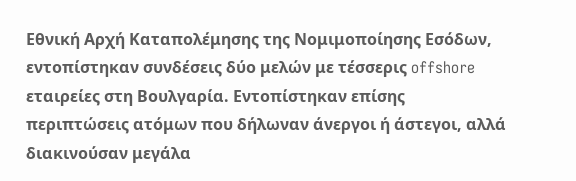Εθνική Αρχή Καταπολέμησης της Νομιμοποίησης Εσόδων, εντοπίστηκαν συνδέσεις δύο μελών με τέσσερις offshore εταιρείες στη Βουλγαρία. Εντοπίστηκαν επίσης περιπτώσεις ατόμων που δήλωναν άνεργοι ή άστεγοι, αλλά διακινούσαν μεγάλα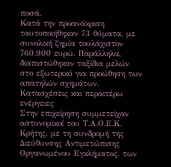ποσά.
Κατά την προανάκριση ταυτοποιήθηκαν 73 θύματα, με συνολική ζημία τουλάχιστον 760.900 ευρώ. Παράλληλα, διαπιστώθηκαν ταξίδια μελών στο εξωτερικό για προώθηση των απατηλών σχημάτων.
Κατασχέσεις και περαιτέρω ενέργειες
Στην επιχείρηση συμμετείχαν αστυνομικοί του Τ.Α.Ο.Ε.Κ. Κρήτης, με τη συνδρομή της Διεύθυνσης Αντιμετώπισης Οργανωμένου Εγκλήματος, των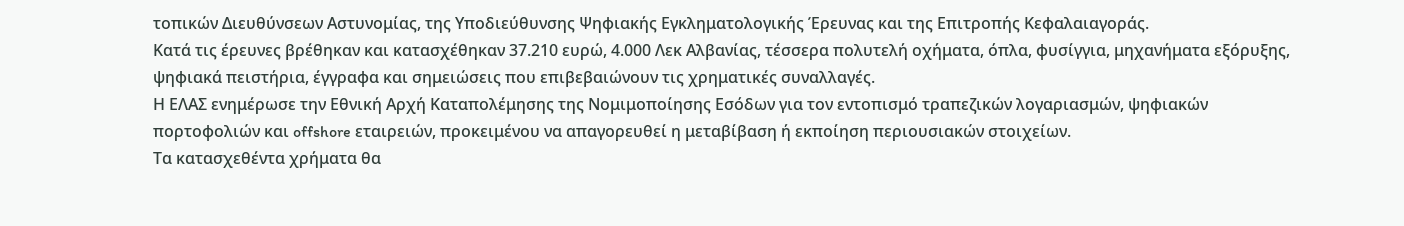τοπικών Διευθύνσεων Αστυνομίας, της Υποδιεύθυνσης Ψηφιακής Εγκληματολογικής Έρευνας και της Επιτροπής Κεφαλαιαγοράς.
Κατά τις έρευνες βρέθηκαν και κατασχέθηκαν 37.210 ευρώ, 4.000 Λεκ Αλβανίας, τέσσερα πολυτελή οχήματα, όπλα, φυσίγγια, μηχανήματα εξόρυξης, ψηφιακά πειστήρια, έγγραφα και σημειώσεις που επιβεβαιώνουν τις χρηματικές συναλλαγές.
Η ΕΛΑΣ ενημέρωσε την Εθνική Αρχή Καταπολέμησης της Νομιμοποίησης Εσόδων για τον εντοπισμό τραπεζικών λογαριασμών, ψηφιακών πορτοφολιών και offshore εταιρειών, προκειμένου να απαγορευθεί η μεταβίβαση ή εκποίηση περιουσιακών στοιχείων.
Τα κατασχεθέντα χρήματα θα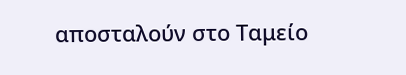αποσταλούν στο Ταμείο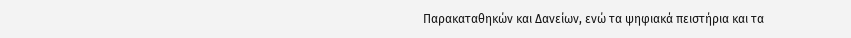Παρακαταθηκών και Δανείων, ενώ τα ψηφιακά πειστήρια και τα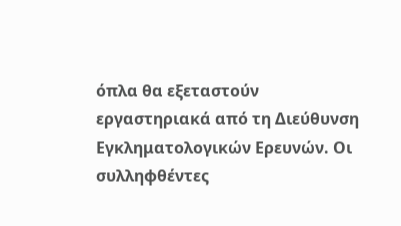όπλα θα εξεταστούν εργαστηριακά από τη Διεύθυνση Εγκληματολογικών Ερευνών. Οι συλληφθέντες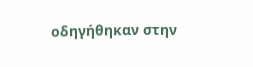οδηγήθηκαν στην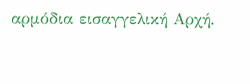αρμόδια εισαγγελική Αρχή.